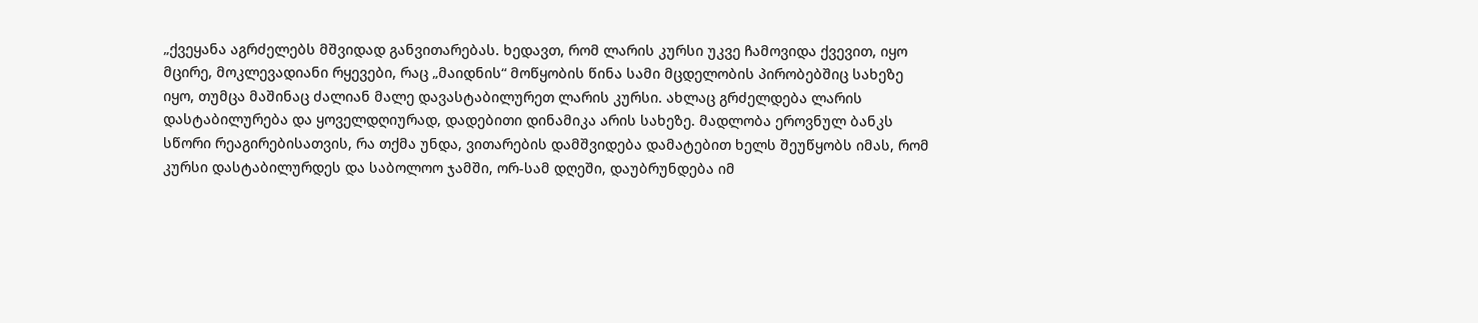„ქვეყანა აგრძელებს მშვიდად განვითარებას. ხედავთ, რომ ლარის კურსი უკვე ჩამოვიდა ქვევით, იყო მცირე, მოკლევადიანი რყევები, რაც „მაიდნის“ მოწყობის წინა სამი მცდელობის პირობებშიც სახეზე იყო, თუმცა მაშინაც ძალიან მალე დავასტაბილურეთ ლარის კურსი. ახლაც გრძელდება ლარის დასტაბილურება და ყოველდღიურად, დადებითი დინამიკა არის სახეზე. მადლობა ეროვნულ ბანკს სწორი რეაგირებისათვის, რა თქმა უნდა, ვითარების დამშვიდება დამატებით ხელს შეუწყობს იმას, რომ კურსი დასტაბილურდეს და საბოლოო ჯამში, ორ-სამ დღეში, დაუბრუნდება იმ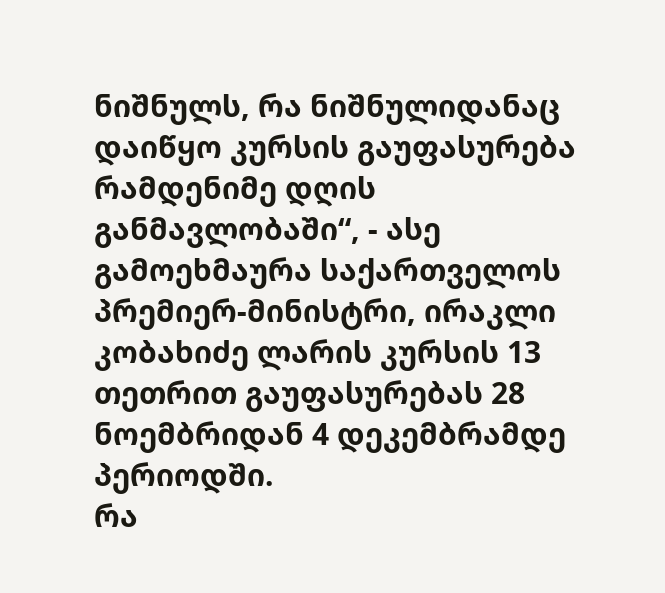ნიშნულს, რა ნიშნულიდანაც დაიწყო კურსის გაუფასურება რამდენიმე დღის განმავლობაში“, - ასე გამოეხმაურა საქართველოს პრემიერ-მინისტრი, ირაკლი კობახიძე ლარის კურსის 13 თეთრით გაუფასურებას 28 ნოემბრიდან 4 დეკემბრამდე პერიოდში.
რა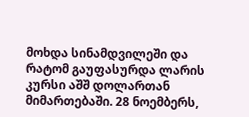მოხდა სინამდვილეში და რატომ გაუფასურდა ლარის კურსი აშშ დოლართან მიმართებაში. 28 ნოემბერს,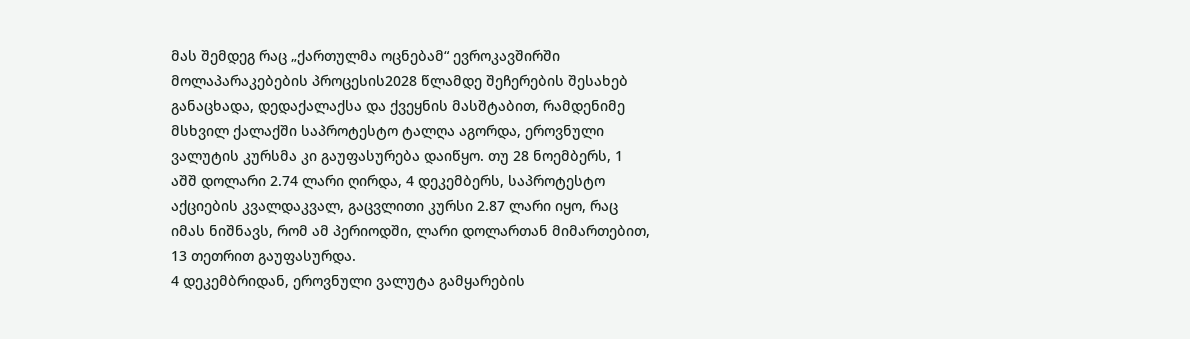მას შემდეგ რაც „ქართულმა ოცნებამ“ ევროკავშირში მოლაპარაკებების პროცესის2028 წლამდე შეჩერების შესახებ განაცხადა, დედაქალაქსა და ქვეყნის მასშტაბით, რამდენიმე მსხვილ ქალაქში საპროტესტო ტალღა აგორდა, ეროვნული ვალუტის კურსმა კი გაუფასურება დაიწყო. თუ 28 ნოემბერს, 1 აშშ დოლარი 2.74 ლარი ღირდა, 4 დეკემბერს, საპროტესტო აქციების კვალდაკვალ, გაცვლითი კურსი 2.87 ლარი იყო, რაც იმას ნიშნავს, რომ ამ პერიოდში, ლარი დოლართან მიმართებით, 13 თეთრით გაუფასურდა.
4 დეკემბრიდან, ეროვნული ვალუტა გამყარების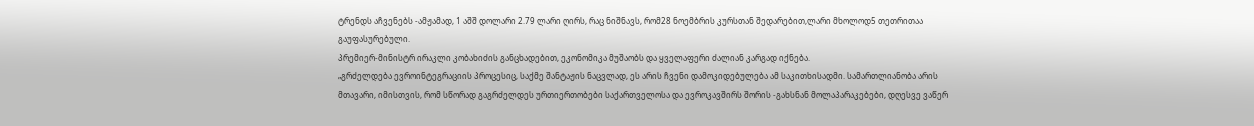ტრენდს აჩვენებს -ამჟამად, 1 აშშ დოლარი 2.79 ლარი ღირს, რაც ნიშნავს, რომ28 ნოემბრის კურსთან შედარებით,ლარი მხოლოდ5 თეთრითაა გაუფასურებული.
პრემიერ-მინისტრ ირაკლი კობახიძის განცხადებით, ეკონომიკა მუშაობს და ყველაფერი ძალიან კარგად იქნება.
„გრძელდება ევროინტეგრაციის პროცესიც, საქმე შანტაჟის ნაცვლად, ეს არის ჩვენი დამოკიდებულება ამ საკითხისადმი. სამართლიანობა არის მთავარი, იმისთვის, რომ სწორად გაგრძელდეს ურთიერთობები საქართველოსა და ევროკავშირს შორის -გახსნან მოლაპარაკებები, დღესვე ვაწერ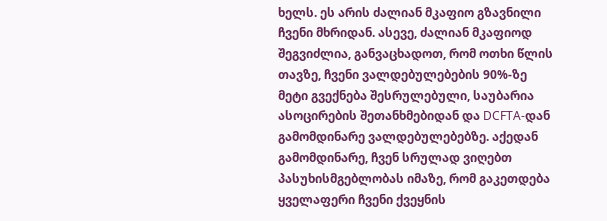ხელს. ეს არის ძალიან მკაფიო გზავნილი ჩვენი მხრიდან. ასევე, ძალიან მკაფიოდ შეგვიძლია, განვაცხადოთ, რომ ოთხი წლის თავზე, ჩვენი ვალდებულებების 90%-ზე მეტი გვექნება შესრულებული, საუბარია ასოცირების შეთანხმებიდან და DCFTA-დან გამომდინარე ვალდებულებებზე. აქედან გამომდინარე, ჩვენ სრულად ვიღებთ პასუხისმგებლობას იმაზე, რომ გაკეთდება ყველაფერი ჩვენი ქვეყნის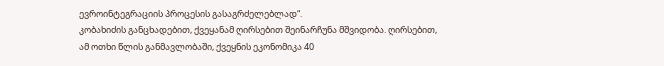ევროინტეგრაციის პროცესის გასაგრძელებლად“.
კობახიძის განცხადებით, ქვეყანამ ღირსებით შეინარჩუნა მშვიდობა. ღირსებით, ამ ოთხი წლის განმავლობაში, ქვეყნის ეკონომიკა 40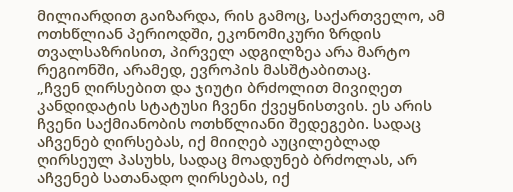მილიარდით გაიზარდა, რის გამოც, საქართველო, ამ ოთხწლიან პერიოდში, ეკონომიკური ზრდის თვალსაზრისით, პირველ ადგილზეა არა მარტო რეგიონში, არამედ, ევროპის მასშტაბითაც.
„ჩვენ ღირსებით და ჯიუტი ბრძოლით მივიღეთ კანდიდატის სტატუსი ჩვენი ქვეყნისთვის. ეს არის ჩვენი საქმიანობის ოთხწლიანი შედეგები. სადაც აჩვენებ ღირსებას, იქ მიიღებ აუცილებლად ღირსეულ პასუხს, სადაც მოადუნებ ბრძოლას, არ აჩვენებ სათანადო ღირსებას, იქ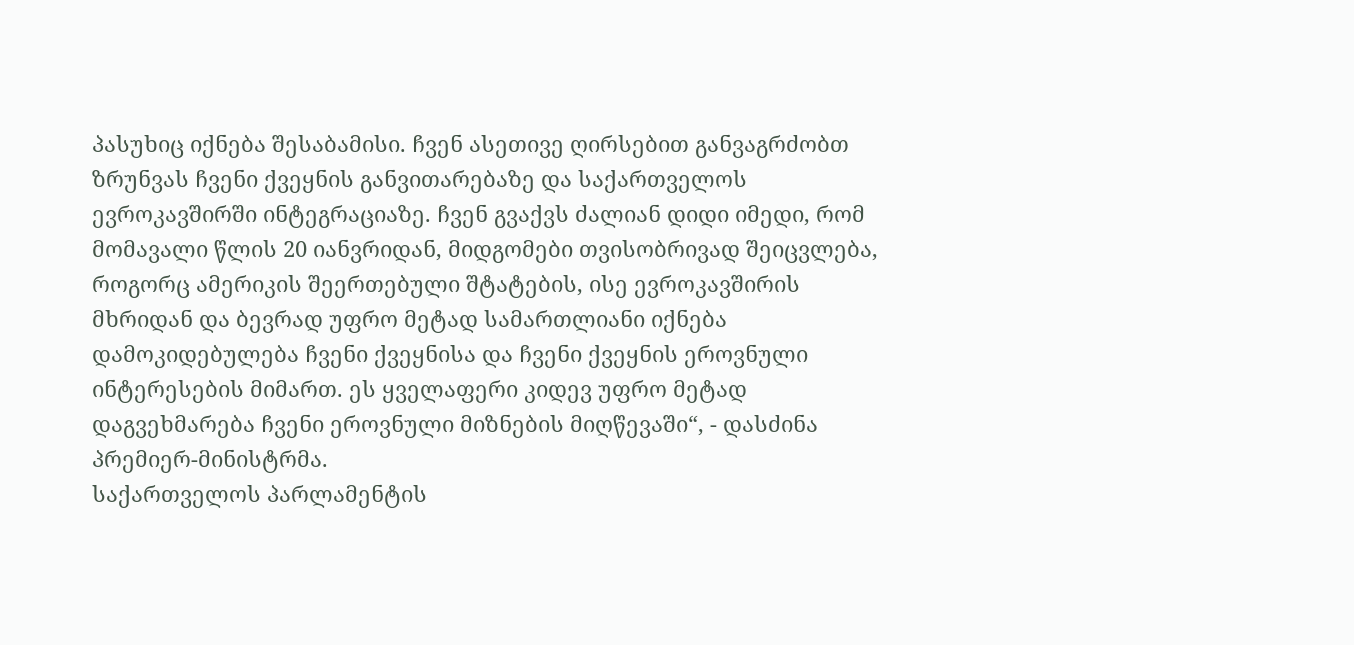პასუხიც იქნება შესაბამისი. ჩვენ ასეთივე ღირსებით განვაგრძობთ ზრუნვას ჩვენი ქვეყნის განვითარებაზე და საქართველოს ევროკავშირში ინტეგრაციაზე. ჩვენ გვაქვს ძალიან დიდი იმედი, რომ მომავალი წლის 20 იანვრიდან, მიდგომები თვისობრივად შეიცვლება, როგორც ამერიკის შეერთებული შტატების, ისე ევროკავშირის მხრიდან და ბევრად უფრო მეტად სამართლიანი იქნება დამოკიდებულება ჩვენი ქვეყნისა და ჩვენი ქვეყნის ეროვნული ინტერესების მიმართ. ეს ყველაფერი კიდევ უფრო მეტად დაგვეხმარება ჩვენი ეროვნული მიზნების მიღწევაში“, - დასძინა პრემიერ-მინისტრმა.
საქართველოს პარლამენტის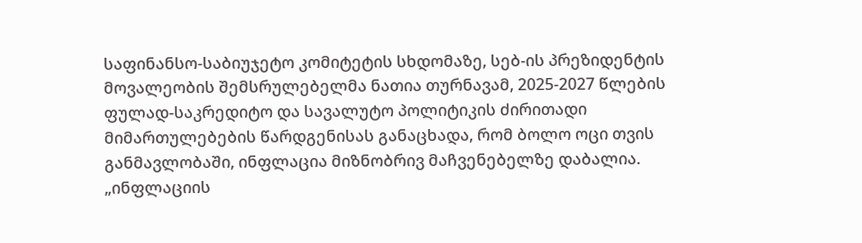საფინანსო-საბიუჯეტო კომიტეტის სხდომაზე, სებ-ის პრეზიდენტის მოვალეობის შემსრულებელმა ნათია თურნავამ, 2025-2027 წლების ფულად-საკრედიტო და სავალუტო პოლიტიკის ძირითადი მიმართულებების წარდგენისას განაცხადა, რომ ბოლო ოცი თვის განმავლობაში, ინფლაცია მიზნობრივ მაჩვენებელზე დაბალია.
„ინფლაციის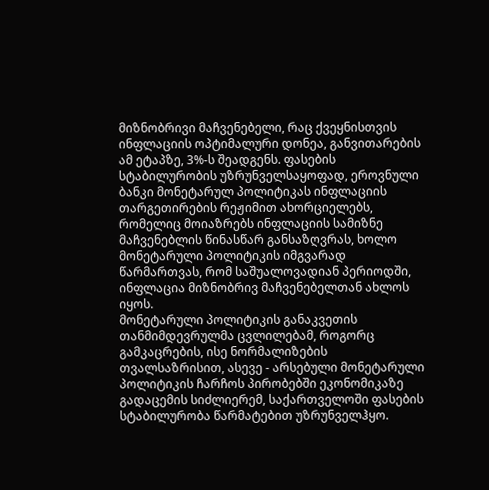მიზნობრივი მაჩვენებელი, რაც ქვეყნისთვის ინფლაციის ოპტიმალური დონეა, განვითარების ამ ეტაპზე, 3%-ს შეადგენს. ფასების სტაბილურობის უზრუნველსაყოფად, ეროვნული ბანკი მონეტარულ პოლიტიკას ინფლაციის თარგეთირების რეჟიმით ახორციელებს, რომელიც მოიაზრებს ინფლაციის სამიზნე მაჩვენებლის წინასწარ განსაზღვრას, ხოლო მონეტარული პოლიტიკის იმგვარად წარმართვას, რომ საშუალოვადიან პერიოდში, ინფლაცია მიზნობრივ მაჩვენებელთან ახლოს იყოს.
მონეტარული პოლიტიკის განაკვეთის თანმიმდევრულმა ცვლილებამ, როგორც გამკაცრების, ისე ნორმალიზების თვალსაზრისით, ასევე - არსებული მონეტარული პოლიტიკის ჩარჩოს პირობებში ეკონომიკაზე გადაცემის სიძლიერემ, საქართველოში ფასების სტაბილურობა წარმატებით უზრუნველჰყო.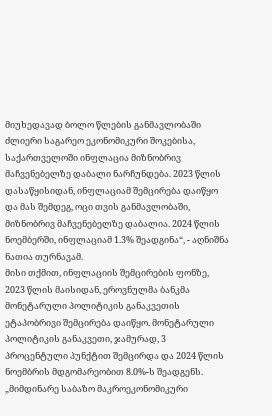მიუხედავად ბოლო წლების განმავლობაში ძლიერი საგარეო ეკონომიკური შოკებისა, საქართველოში ინფლაცია მიზნობრივ მაჩვენებელზე დაბალი ნარჩუნდება. 2023 წლის დასაწყისიდან, ინფლაციამ შემცირება დაიწყო და მას შემდეგ, ოცი თვის განმავლობაში, მიზნობრივ მაჩვენებელზე დაბალია. 2024 წლის ნოემბერში, ინფლაციამ 1.3% შეადგინა“, - აღნიშნა ნათია თურნავამ.
მისი თქმით, ინფლაციის შემცირების ფონზე, 2023 წლის მაისიდან, ეროვნულმა ბანკმა მონეტარული პოლიტიკის განაკვეთის ეტაპობრივი შემცირება დაიწყო. მონეტარული პოლიტიკის განაკვეთი, ჯამურად, 3 პროცენტული პუნქტით შემცირდა და 2024 წლის ნოემბრის მდგომარეობით 8.0%-ს შეადგენს.
„მიმდინარე საბაზო მაკროეკონომიკური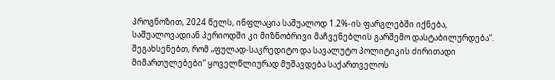პროგნოზით, 2024 წელს, ინფლაცია საშუალოდ 1.2%-ის ფარგლებში იქნება, საშუალოვადიან პერიოდში კი მიზნობრივი მაჩვენებლის გარშემო დასტაბილურდება“.
შეგახსენებთ, რომ „ფულად-საკრედიტო და სავალუტო პოლიტიკის ძირითადი მიმართულებები“ ყოველწლიურად მუშავდება საქართველოს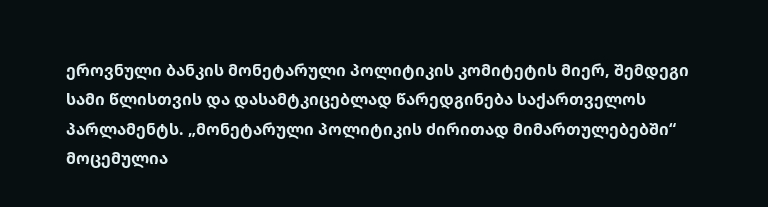ეროვნული ბანკის მონეტარული პოლიტიკის კომიტეტის მიერ, შემდეგი სამი წლისთვის და დასამტკიცებლად წარედგინება საქართველოს პარლამენტს. „მონეტარული პოლიტიკის ძირითად მიმართულებებში“ მოცემულია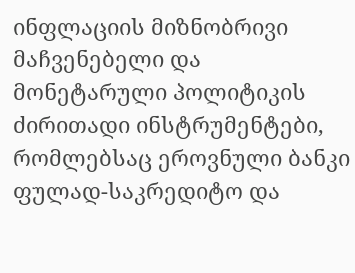ინფლაციის მიზნობრივი მაჩვენებელი და მონეტარული პოლიტიკის ძირითადი ინსტრუმენტები, რომლებსაც ეროვნული ბანკი ფულად-საკრედიტო და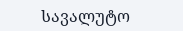სავალუტო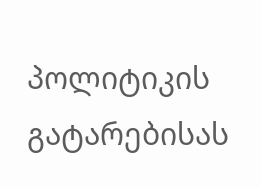პოლიტიკის გატარებისას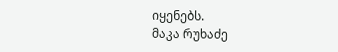იყენებს.
მაკა რუხაძე